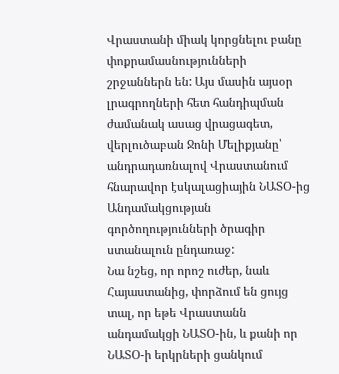Վրաստանի միակ կորցնելու բանը փոքրամասնությունների շրջաններն են: Այս մասին այսօր լրագրողների հետ հանդիպման ժամանակ ասաց վրացագետ, վերլուծաբան Ջոնի Մելիքյանը՝ անդրադառնալով Վրաստանում հնարավոր էսկալացիային ՆԱՏՕ-ից Անդամակցության գործողությունների ծրագիր ստանալուն ընդառաջ:
Նա նշեց, որ որոշ ուժեր, նաև Հայաստանից, փորձում են ցույց տալ, որ եթե Վրաստանն անդամակցի ՆԱՏՕ-ին, և քանի որ ՆԱՏՕ-ի երկրների ցանկում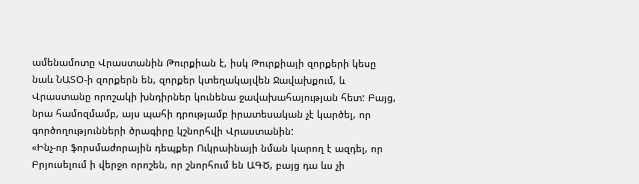ամենամոտը Վրաստանին Թուրքիան է, իսկ Թուրքիայի զորքերի կեսը նաև ՆԱՏՕ-ի զորքերն են, զորքեր կտեղակայվեն Ջավախքում, և Վրաստանը որոշակի խնդիրներ կունենա ջավախահայության հետ: Բայց, նրա համոզմամբ, այս պահի դրությամբ իրատեսական չէ կարծել, որ գործողությունների ծրագիրը կշնորհվի Վրաստանին:
«Ինչ-որ ֆորսմաժորային դեպքեր Ուկրաինայի նման կարող է ազդել, որ Բրյուսելում ի վերջո որոշեն, որ շնորհում են ԱԳԾ, բայց դա ևս չի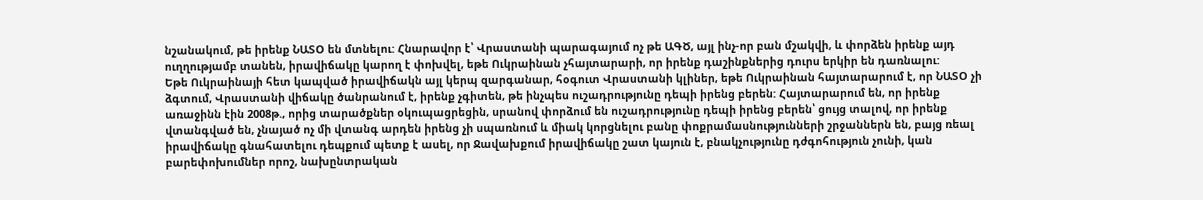նշանակում, թե իրենք ՆԱՏՕ են մտնելու: Հնարավոր է՝ Վրաստանի պարագայում ոչ թե ԱԳԾ, այլ ինչ-որ բան մշակվի, և փորձեն իրենք այդ ուղղությամբ տանեն, իրավիճակը կարող է փոխվել, եթե Ուկրաինան չհայտարարի, որ իրենք դաշինքներից դուրս երկիր են դառնալու:
Եթե Ուկրաինայի հետ կապված իրավիճակն այլ կերպ զարգանար, հօգուտ Վրաստանի կլիներ, եթե Ուկրաինան հայտարարում է, որ ՆԱՏՕ չի ձգտում, Վրաստանի վիճակը ծանրանում է, իրենք չգիտեն, թե ինչպես ուշադրությունը դեպի իրենց բերեն: Հայտարարում են, որ իրենք առաջինն էին 2008թ., որից տարածքներ օկուպացրեցին, սրանով փորձում են ուշադրությունը դեպի իրենց բերեն՝ ցույց տալով, որ իրենք վտանգված են, չնայած ոչ մի վտանգ արդեն իրենց չի սպառնում և միակ կորցնելու բանը փոքրամասնությունների շրջաններն են, բայց ռեալ իրավիճակը գնահատելու դեպքում պետք է ասել, որ Ջավախքում իրավիճակը շատ կայուն է, բնակչությունը դժգոհություն չունի, կան բարեփոխումներ որոշ, նախընտրական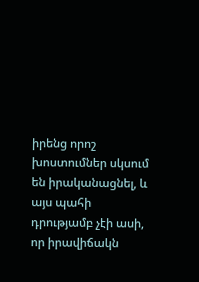իրենց որոշ խոստումներ սկսում են իրականացնել, և այս պահի դրությամբ չէի ասի, որ իրավիճակն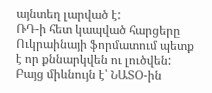այնտեղ լարված է:
ՌԴ-ի հետ կապված հարցերը Ուկրաինայի ֆորմատում պետք է որ քննարկվեն ու լուծվեն: Բայց միևնույն է՝ ՆԱՏՕ-ին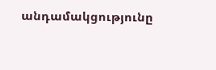անդամակցությունը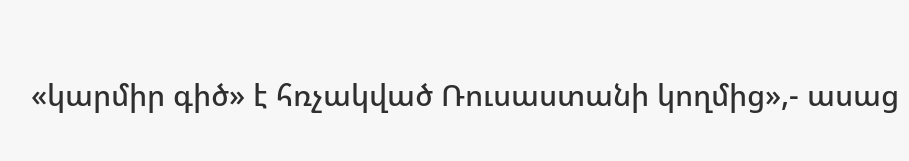«կարմիր գիծ» է հռչակված Ռուսաստանի կողմից»,- ասաց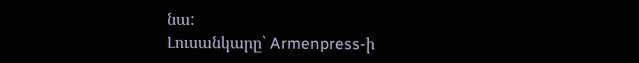նա:
Լուսանկարը՝ Armenpress-ի